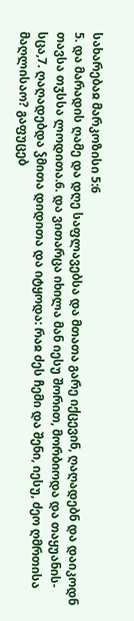სახარებაჲ მარკოზისი 5:6
5. და მარადის ღამე და დღე საფლავებსა და მთათა გარე იქცევინ, ღაღადებნ და დაიკოდნ თავსა თჳსსა ლოდითა.6. და ვითარცა იხილა მან იესუ შორით, მორბიოდა და თაყუანის-სცა,7. ღაღადებდა ჴმითა დიდითა და იტყოდა: რაჲ ძეს ჩემი და შენი, იესუ, ძეო ღმრთისა მაღლისაო? გაფუცებ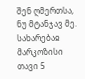შენ ღმერთსა, ნუ მტანჯავ მე.
სახარებაჲ მარკოზისი თავი 5